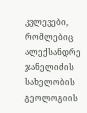კვლევები, რომლებიც ალექსანდრე ჯანელიძის სახელობის გეოლოგიის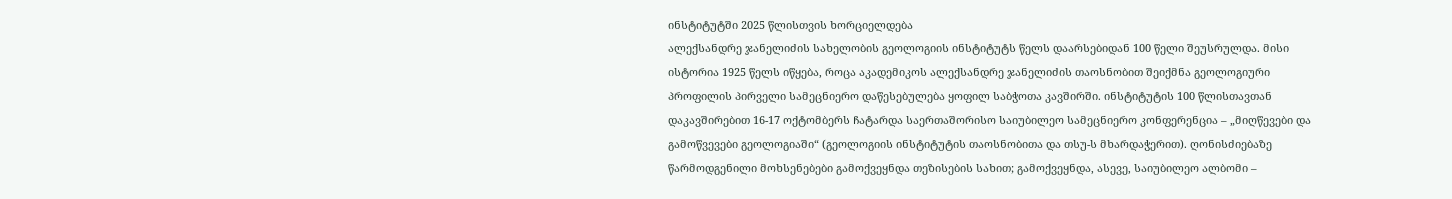ინსტიტუტში 2025 წლისთვის ხორციელდება
ალექსანდრე ჯანელიძის სახელობის გეოლოგიის ინსტიტუტს წელს დაარსებიდან 100 წელი შეუსრულდა. მისი ისტორია 1925 წელს იწყება, როცა აკადემიკოს ალექსანდრე ჯანელიძის თაოსნობით შეიქმნა გეოლოგიური პროფილის პირველი სამეცნიერო დაწესებულება ყოფილ საბჭოთა კავშირში. ინსტიტუტის 100 წლისთავთან დაკავშირებით 16-17 ოქტომბერს ჩატარდა საერთაშორისო საიუბილეო სამეცნიერო კონფერენცია – „მიღწევები და გამოწვევები გეოლოგიაში“ (გეოლოგიის ინსტიტუტის თაოსნობითა და თსუ-ს მხარდაჭერით). ღონისძიებაზე წარმოდგენილი მოხსენებები გამოქვეყნდა თეზისების სახით; გამოქვეყნდა, ასევე, საიუბილეო ალბომი –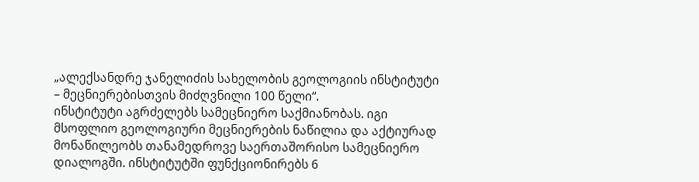„ალექსანდრე ჯანელიძის სახელობის გეოლოგიის ინსტიტუტი – მეცნიერებისთვის მიძღვნილი 100 წელი“.
ინსტიტუტი აგრძელებს სამეცნიერო საქმიანობას. იგი მსოფლიო გეოლოგიური მეცნიერების ნაწილია და აქტიურად მონაწილეობს თანამედროვე საერთაშორისო სამეცნიერო დიალოგში. ინსტიტუტში ფუნქციონირებს 6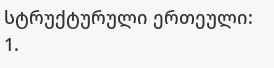სტრუქტურული ერთეული: 1.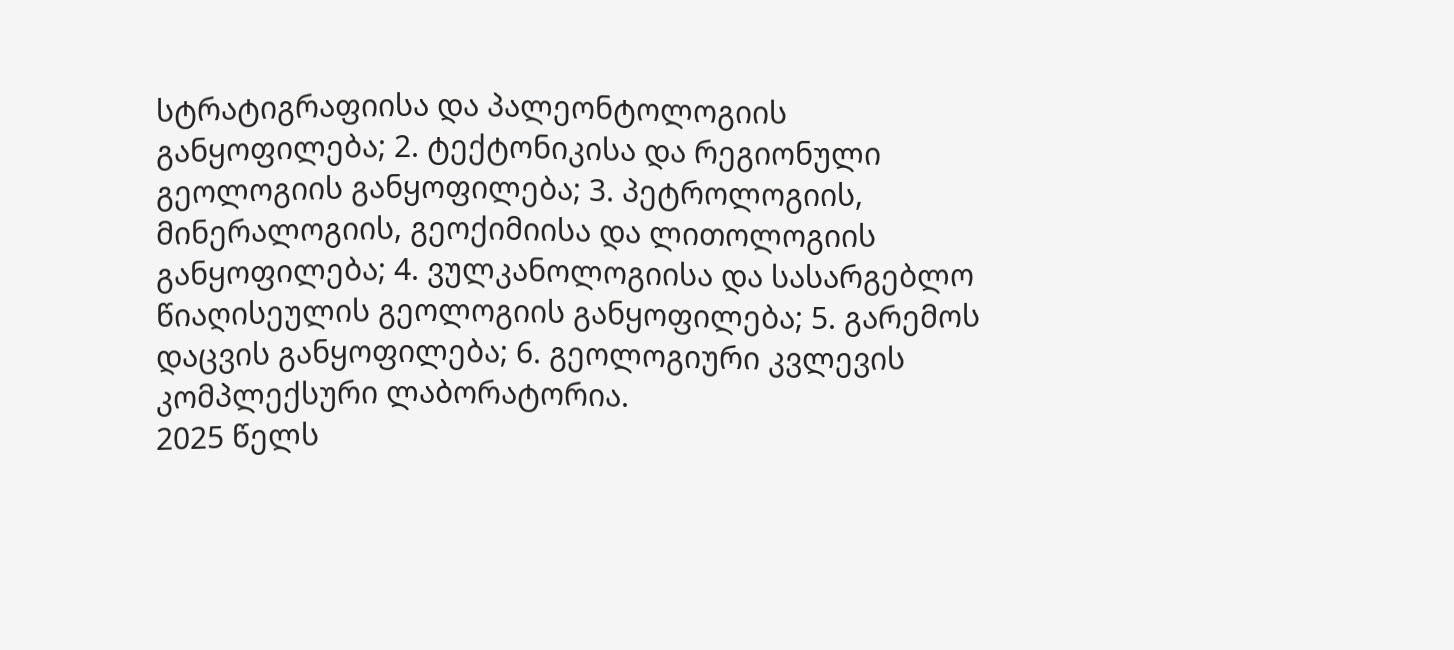სტრატიგრაფიისა და პალეონტოლოგიის განყოფილება; 2. ტექტონიკისა და რეგიონული გეოლოგიის განყოფილება; 3. პეტროლოგიის, მინერალოგიის, გეოქიმიისა და ლითოლოგიის განყოფილება; 4. ვულკანოლოგიისა და სასარგებლო წიაღისეულის გეოლოგიის განყოფილება; 5. გარემოს დაცვის განყოფილება; 6. გეოლოგიური კვლევის კომპლექსური ლაბორატორია.
2025 წელს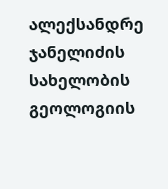ალექსანდრე ჯანელიძის სახელობის გეოლოგიის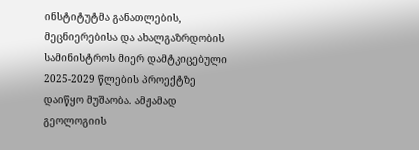ინსტიტუტმა განათლების, მეცნიერებისა და ახალგაზრდობის სამინისტროს მიერ დამტკიცებული 2025-2029 წლების პროექტზე დაიწყო მუშაობა. ამჟამად გეოლოგიის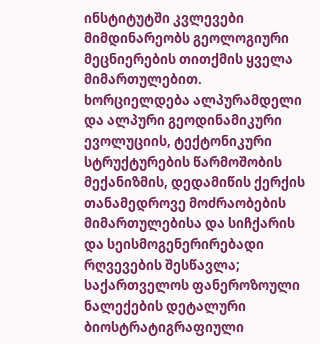ინსტიტუტში კვლევები მიმდინარეობს გეოლოგიური მეცნიერების თითქმის ყველა მიმართულებით. ხორციელდება ალპურამდელი და ალპური გეოდინამიკური ევოლუციის, ტექტონიკური სტრუქტურების წარმოშობის მექანიზმის, დედამიწის ქერქის თანამედროვე მოძრაობების მიმართულებისა და სიჩქარის და სეისმოგენერირებადი რღვევების შესწავლა; საქართველოს ფანეროზოული ნალექების დეტალური ბიოსტრატიგრაფიული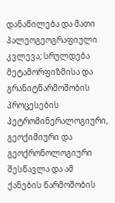დანაწილება და მათი პალეოგეოგრაფიული კვლევა; სრულდება მეტამორფიზმისა და გრანიტწარმოშობის პროცესების პეტრომინერალოგიური, გეოქიმიური და გეოქრონოლოგიური შესწავლა და ამ ქანების წარმოშობის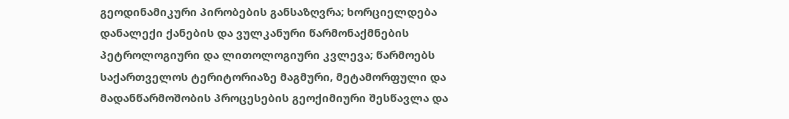გეოდინამიკური პირობების განსაზღვრა; ხორციელდება დანალექი ქანების და ვულკანური წარმონაქმნების პეტროლოგიური და ლითოლოგიური კვლევა; წარმოებს საქართველოს ტერიტორიაზე მაგმური, მეტამორფული და მადანწარმოშობის პროცესების გეოქიმიური შესწავლა და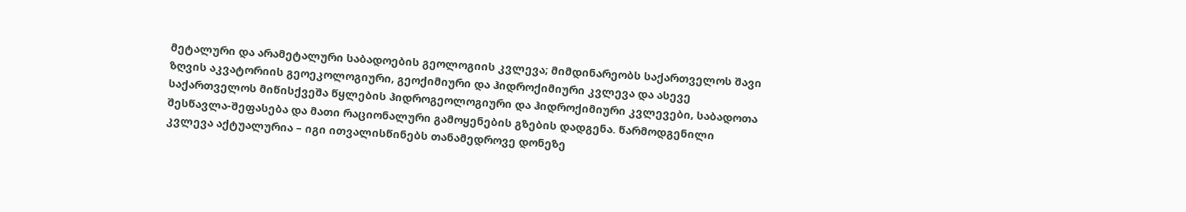მეტალური და არამეტალური საბადოების გეოლოგიის კვლევა; მიმდინარეობს საქართველოს შავი ზღვის აკვატორიის გეოეკოლოგიური, გეოქიმიური და ჰიდროქიმიური კვლევა და ასევე საქართველოს მიწისქვეშა წყლების ჰიდროგეოლოგიური და ჰიდროქიმიური კვლევები, საბადოთა შესწავლა-შეფასება და მათი რაციონალური გამოყენების გზების დადგენა. წარმოდგენილი კვლევა აქტუალურია – იგი ითვალისწინებს თანამედროვე დონეზე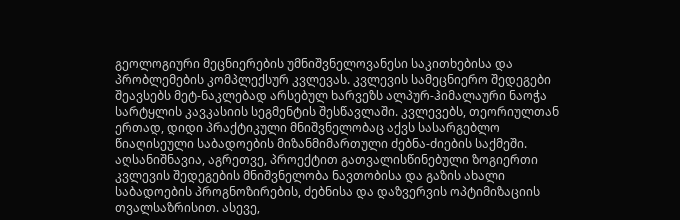გეოლოგიური მეცნიერების უმნიშვნელოვანესი საკითხებისა და პრობლემების კომპლექსურ კვლევას. კვლევის სამეცნიერო შედეგები შეავსებს მეტ-ნაკლებად არსებულ ხარვეზს ალპურ-ჰიმალაური ნაოჭა სარტყლის კავკასიის სეგმენტის შესწავლაში. კვლევებს, თეორიულთან ერთად, დიდი პრაქტიკული მნიშვნელობაც აქვს სასარგებლო წიაღისეული საბადოების მიზანმიმართული ძებნა-ძიების საქმეში. აღსანიშნავია, აგრეთვე, პროექტით გათვალისწინებული ზოგიერთი კვლევის შედეგების მნიშვნელობა ნავთობისა და გაზის ახალი საბადოების პროგნოზირების, ძებნისა და დაზვერვის ოპტიმიზაციის თვალსაზრისით. ასევე,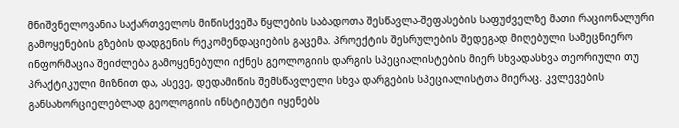მნიშვნელოვანია საქართველოს მიწისქვეშა წყლების საბადოთა შესწავლა-შეფასების საფუძველზე მათი რაციონალური გამოყენების გზების დადგენის რეკომენდაციების გაცემა. პროექტის შესრულების შედეგად მიღებული სამეცნიერო ინფორმაცია შეიძლება გამოყენებული იქნეს გეოლოგიის დარგის სპეციალისტების მიერ სხვადასხვა თეორიული თუ პრაქტიკული მიზნით და, ასევე, დედამიწის შემსწავლელი სხვა დარგების სპეციალისტთა მიერაც. კვლევების განსახორციელებლად გეოლოგიის ინსტიტუტი იყენებს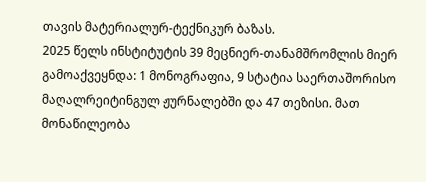თავის მატერიალურ-ტექნიკურ ბაზას.
2025 წელს ინსტიტუტის 39 მეცნიერ-თანამშრომლის მიერ გამოაქვეყნდა: 1 მონოგრაფია, 9 სტატია საერთაშორისო მაღალრეიტინგულ ჟურნალებში და 47 თეზისი. მათ მონაწილეობა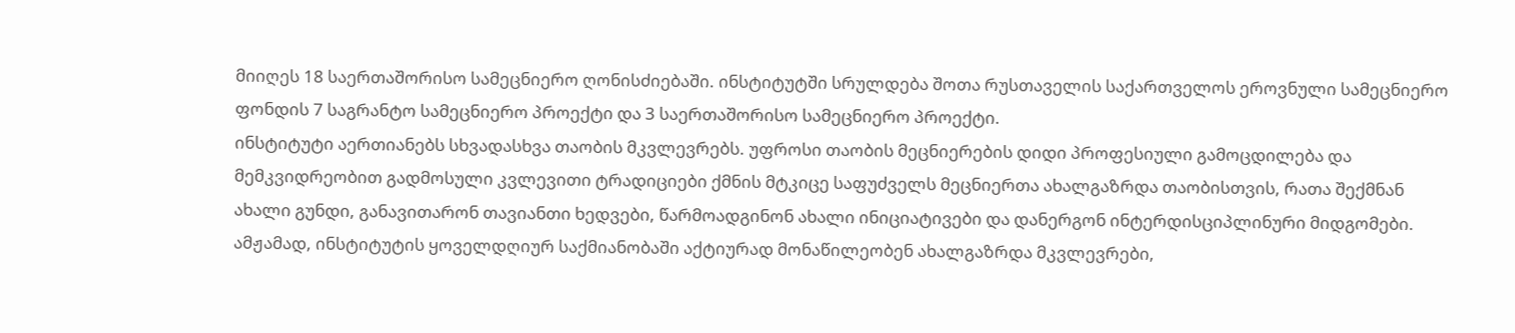მიიღეს 18 საერთაშორისო სამეცნიერო ღონისძიებაში. ინსტიტუტში სრულდება შოთა რუსთაველის საქართველოს ეროვნული სამეცნიერო ფონდის 7 საგრანტო სამეცნიერო პროექტი და 3 საერთაშორისო სამეცნიერო პროექტი.
ინსტიტუტი აერთიანებს სხვადასხვა თაობის მკვლევრებს. უფროსი თაობის მეცნიერების დიდი პროფესიული გამოცდილება და მემკვიდრეობით გადმოსული კვლევითი ტრადიციები ქმნის მტკიცე საფუძველს მეცნიერთა ახალგაზრდა თაობისთვის, რათა შექმნან ახალი გუნდი, განავითარონ თავიანთი ხედვები, წარმოადგინონ ახალი ინიციატივები და დანერგონ ინტერდისციპლინური მიდგომები. ამჟამად, ინსტიტუტის ყოველდღიურ საქმიანობაში აქტიურად მონაწილეობენ ახალგაზრდა მკვლევრები,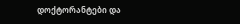დოქტორანტები და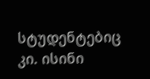სტუდენტებიც კი. ისინი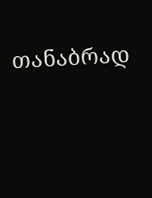თანაბრად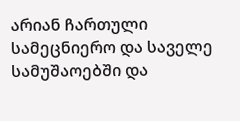არიან ჩართული სამეცნიერო და საველე სამუშაოებში და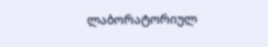ლაბორატორიულ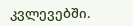კვლევებში.